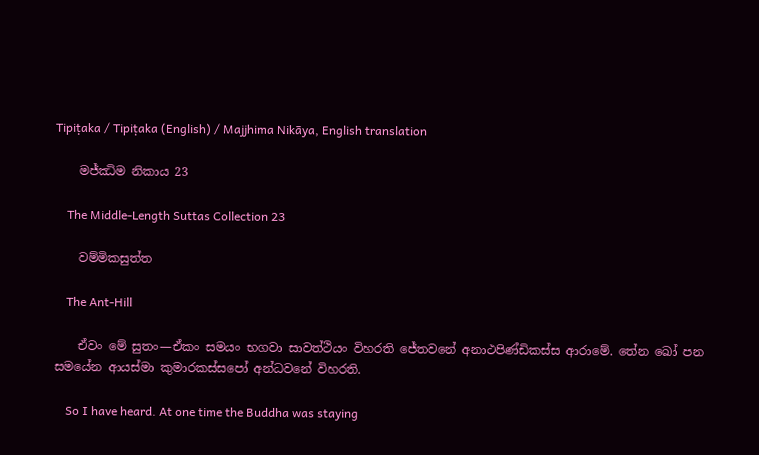Tipiṭaka / Tipiṭaka (English) / Majjhima Nikāya, English translation

    මජ්ඣිම නිකාය 23

    The Middle-Length Suttas Collection 23

    වම්මිකසුත්ත

    The Ant-Hill

    ඒවං මේ සුතං—ඒකං සමයං භගවා සාවත්ථියං විහරති ජේතවනේ අනාථපිණ්ඩිකස්ස ආරාමේ. තේන ඛෝ පන සමයේන ආයස්මා කුමාරකස්සපෝ අන්ධවනේ විහරති.

    So I have heard. At one time the Buddha was staying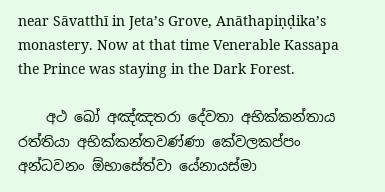near Sāvatthī in Jeta’s Grove, Anāthapiṇḍika’s monastery. Now at that time Venerable Kassapa the Prince was staying in the Dark Forest.

    අථ ඛෝ අඤ්ඤතරා දේවතා අභික්කන්තාය රත්තියා අභික්කන්තවණ්ණා කේවලකප්පං අන්ධවනං ඕභාසේත්වා යේනායස්මා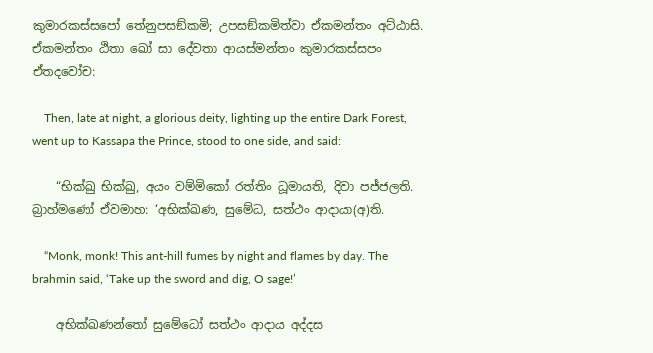කුමාරකස්සපෝ තේනුපසඞ්කමි; උපසඞ්කමිත්වා ඒකමන්තං අට්ඨාසි. ඒකමන්තං ඨිතා ඛෝ සා දේවතා ආයස්මන්තං කුමාරකස්සපං ඒතදවෝච:

    Then, late at night, a glorious deity, lighting up the entire Dark Forest, went up to Kassapa the Prince, stood to one side, and said:

    “භික්ඛු භික්ඛු, අයං වම්මිකෝ රත්තිං ධූමායති, දිවා පජ්ජලති. බ්‍රාහ්මණෝ ඒවමාහ: ‘අභික්ඛණ, සුමේධ, සත්ථං ආදායා(අ)ති.

    “Monk, monk! This ant-hill fumes by night and flames by day. The brahmin said, ‘Take up the sword and dig, O sage!’

    අභික්ඛණන්තෝ සුමේධෝ සත්ථං ආදාය අද්දස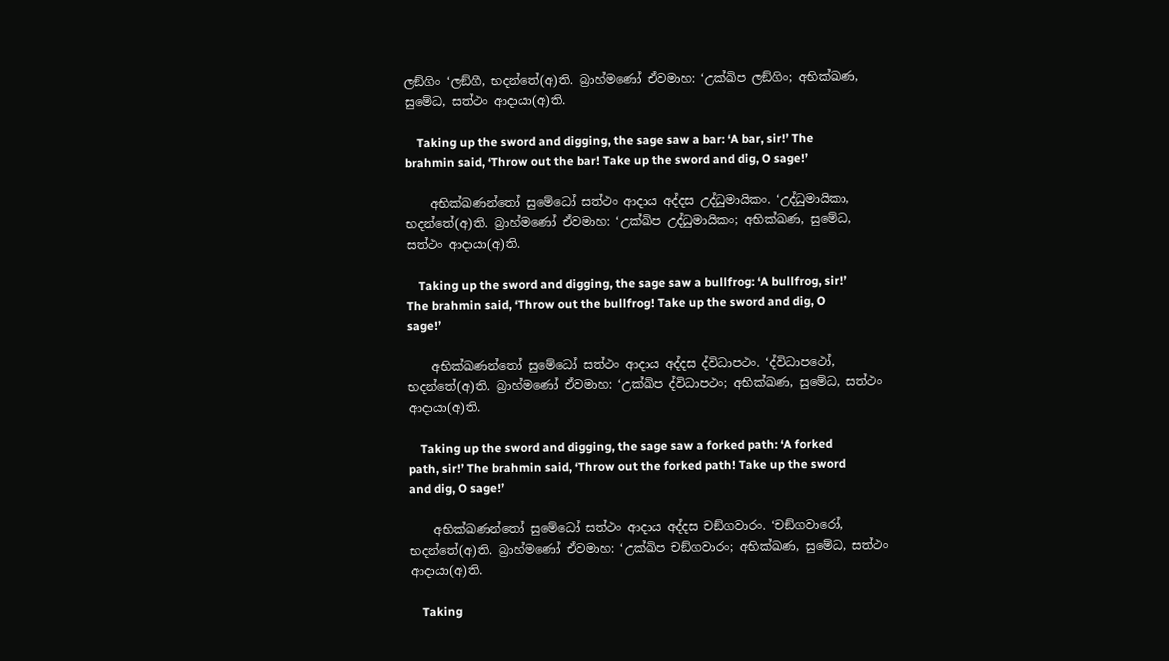ලඞ්ගිං ‘ලඞ්ගී, භදන්තේ(අ)ති. බ්‍රාහ්මණෝ ඒවමාහ: ‘උක්ඛිප ලඞ්ගිං; අභික්ඛණ, සුමේධ, සත්ථං ආදායා(අ)ති.

    Taking up the sword and digging, the sage saw a bar: ‘A bar, sir!’ The brahmin said, ‘Throw out the bar! Take up the sword and dig, O sage!’

    අභික්ඛණන්තෝ සුමේධෝ සත්ථං ආදාය අද්දස උද්ධුමායිකං. ‘උද්ධුමායිකා, භදන්තේ(අ)ති. බ්‍රාහ්මණෝ ඒවමාහ: ‘උක්ඛිප උද්ධුමායිකං; අභික්ඛණ, සුමේධ, සත්ථං ආදායා(අ)ති.

    Taking up the sword and digging, the sage saw a bullfrog: ‘A bullfrog, sir!’ The brahmin said, ‘Throw out the bullfrog! Take up the sword and dig, O sage!’

    අභික්ඛණන්තෝ සුමේධෝ සත්ථං ආදාය අද්දස ද්විධාපථං. ‘ද්විධාපථෝ, භදන්තේ(අ)ති. බ්‍රාහ්මණෝ ඒවමාහ: ‘උක්ඛිප ද්විධාපථං; අභික්ඛණ, සුමේධ, සත්ථං ආදායා(අ)ති.

    Taking up the sword and digging, the sage saw a forked path: ‘A forked path, sir!’ The brahmin said, ‘Throw out the forked path! Take up the sword and dig, O sage!’

    අභික්ඛණන්තෝ සුමේධෝ සත්ථං ආදාය අද්දස චඞ්ගවාරං. ‘චඞ්ගවාරෝ, භදන්තේ(අ)ති. බ්‍රාහ්මණෝ ඒවමාහ: ‘උක්ඛිප චඞ්ගවාරං; අභික්ඛණ, සුමේධ, සත්ථං ආදායා(අ)ති.

    Taking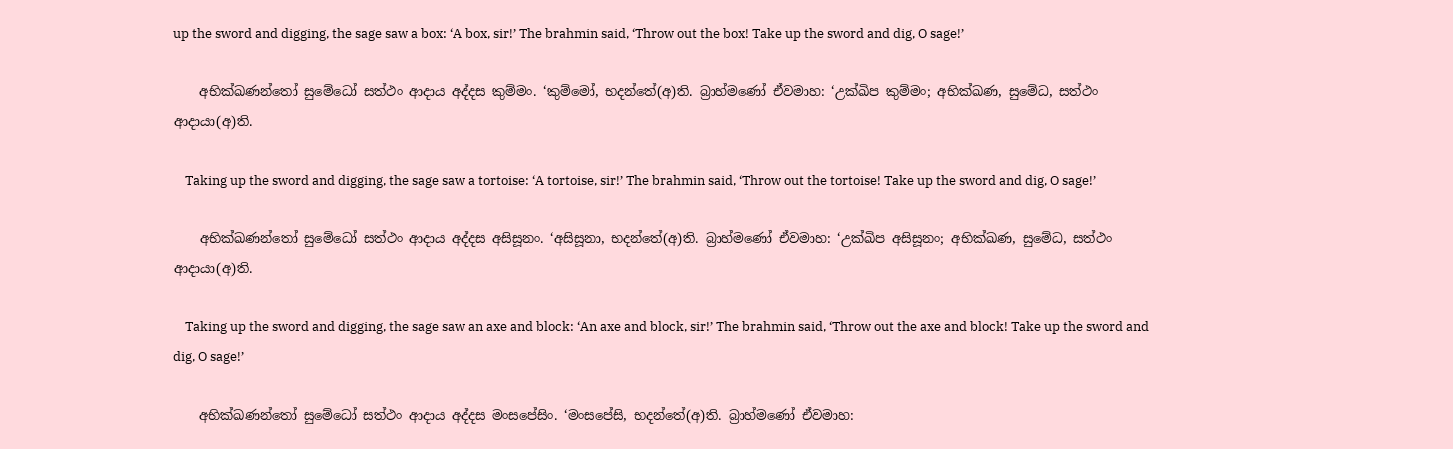up the sword and digging, the sage saw a box: ‘A box, sir!’ The brahmin said, ‘Throw out the box! Take up the sword and dig, O sage!’

    අභික්ඛණන්තෝ සුමේධෝ සත්ථං ආදාය අද්දස කුම්මං. ‘කුම්මෝ, භදන්තේ(අ)ති. බ්‍රාහ්මණෝ ඒවමාහ: ‘උක්ඛිප කුම්මං; අභික්ඛණ, සුමේධ, සත්ථං ආදායා(අ)ති.

    Taking up the sword and digging, the sage saw a tortoise: ‘A tortoise, sir!’ The brahmin said, ‘Throw out the tortoise! Take up the sword and dig, O sage!’

    අභික්ඛණන්තෝ සුමේධෝ සත්ථං ආදාය අද්දස අසිසූනං. ‘අසිසූනා, භදන්තේ(අ)ති. බ්‍රාහ්මණෝ ඒවමාහ: ‘උක්ඛිප අසිසූනං; අභික්ඛණ, සුමේධ, සත්ථං ආදායා(අ)ති.

    Taking up the sword and digging, the sage saw an axe and block: ‘An axe and block, sir!’ The brahmin said, ‘Throw out the axe and block! Take up the sword and dig, O sage!’

    අභික්ඛණන්තෝ සුමේධෝ සත්ථං ආදාය අද්දස මංසපේසිං. ‘මංසපේසි, භදන්තේ(අ)ති. බ්‍රාහ්මණෝ ඒවමාහ: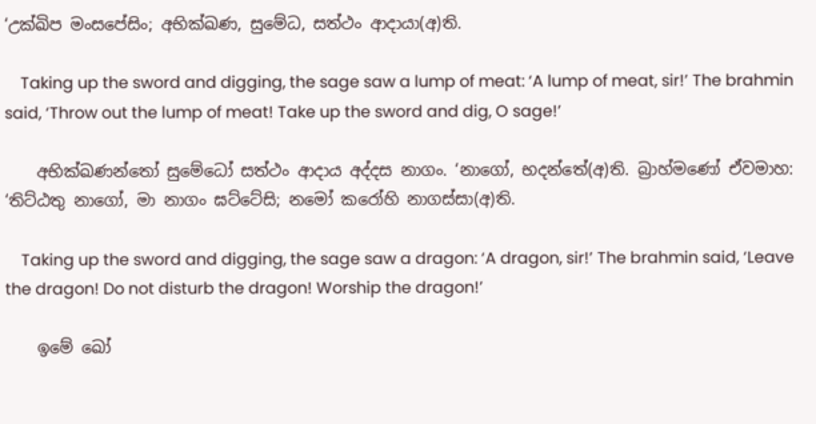‘උක්ඛිප මංසපේසිං; අභික්ඛණ, සුමේධ, සත්ථං ආදායා(අ)ති.

    Taking up the sword and digging, the sage saw a lump of meat: ‘A lump of meat, sir!’ The brahmin said, ‘Throw out the lump of meat! Take up the sword and dig, O sage!’

    අභික්ඛණන්තෝ සුමේධෝ සත්ථං ආදාය අද්දස නාගං. ‘නාගෝ, භදන්තේ(අ)ති. බ්‍රාහ්මණෝ ඒවමාහ: ‘තිට්ඨතු නාගෝ, මා නාගං ඝට්ටේසි; නමෝ කරෝහි නාගස්සා(අ)ති.

    Taking up the sword and digging, the sage saw a dragon: ‘A dragon, sir!’ The brahmin said, ‘Leave the dragon! Do not disturb the dragon! Worship the dragon!’

    ඉමේ ඛෝ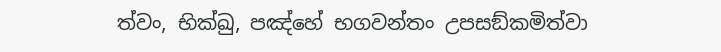ත්වං, භික්ඛු, පඤ්හේ භගවන්තං උපසඞ්කමිත්වා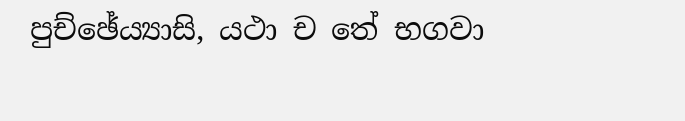පුච්ඡේය්‍යාසි, යථා ච තේ භගවා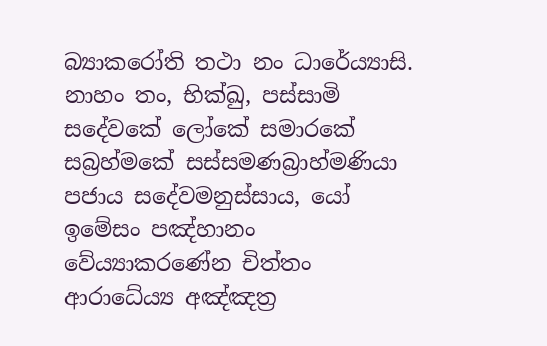බ්‍යාකරෝති තථා නං ධාරේය්‍යාසි. නාහං තං, භික්ඛු, පස්සාමි සදේවකේ ලෝකේ සමාරකේ සබ්‍රහ්මකේ සස්සමණබ්‍රාහ්මණියා පජාය සදේවමනුස්සාය, යෝ ඉමේසං පඤ්හානං වේය්‍යාකරණේන චිත්තං ආරාධේය්‍ය අඤ්ඤත්‍ර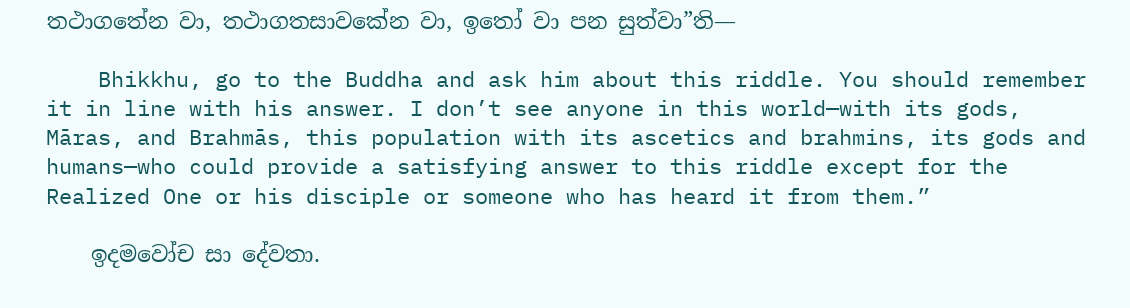තථාගතේන වා, තථාගතසාවකේන වා, ඉතෝ වා පන සුත්වා”ති—

    Bhikkhu, go to the Buddha and ask him about this riddle. You should remember it in line with his answer. I don’t see anyone in this world—with its gods, Māras, and Brahmās, this population with its ascetics and brahmins, its gods and humans—who could provide a satisfying answer to this riddle except for the Realized One or his disciple or someone who has heard it from them.”

    ඉදමවෝච සා දේවතා.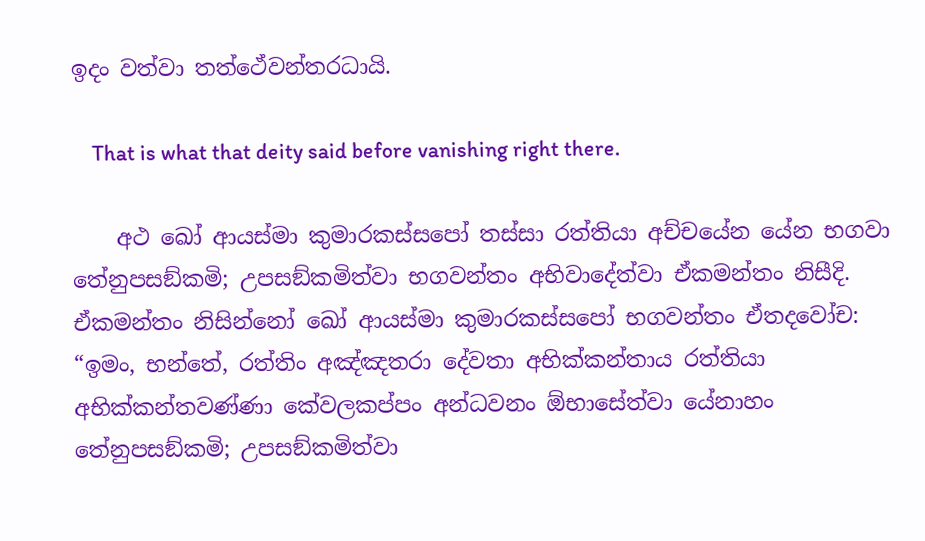ඉදං වත්වා තත්ථේවන්තරධායි.

    That is what that deity said before vanishing right there.

    අථ ඛෝ ආයස්මා කුමාරකස්සපෝ තස්සා රත්තියා අච්චයේන යේන භගවා තේනුපසඞ්කමි; උපසඞ්කමිත්වා භගවන්තං අභිවාදේත්වා ඒකමන්තං නිසීදි. ඒකමන්තං නිසින්නෝ ඛෝ ආයස්මා කුමාරකස්සපෝ භගවන්තං ඒතදවෝච: “ඉමං, භන්තේ, රත්තිං අඤ්ඤතරා දේවතා අභික්කන්තාය රත්තියා අභික්කන්තවණ්ණා කේවලකප්පං අන්ධවනං ඕභාසේත්වා යේනාහං තේනුපසඞ්කමි; උපසඞ්කමිත්වා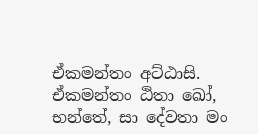ඒකමන්තං අට්ඨාසි. ඒකමන්තං ඨිතා ඛෝ, භන්තේ, සා දේවතා මං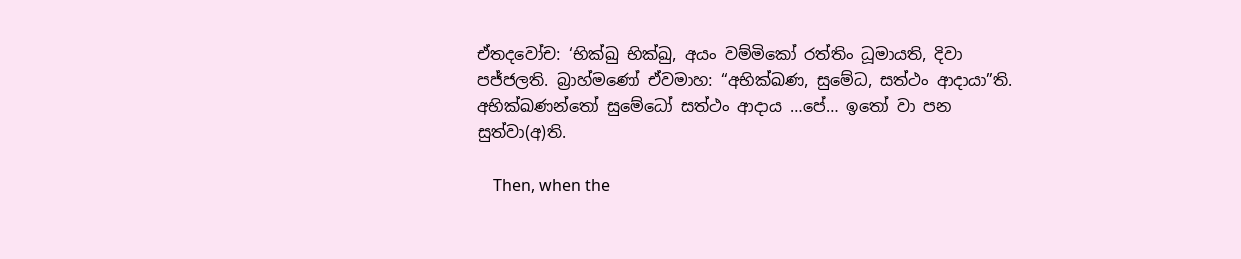ඒතදවෝච: ‘භික්ඛු භික්ඛු, අයං වම්මිකෝ රත්තිං ධූමායති, දිවා පජ්ජලති. බ්‍රාහ්මණෝ ඒවමාහ: “අභික්ඛණ, සුමේධ, සත්ථං ආදායා”ති. අභික්ඛණන්තෝ සුමේධෝ සත්ථං ආදාය …පේ… ඉතෝ වා පන සුත්වා(අ)ති.

    Then, when the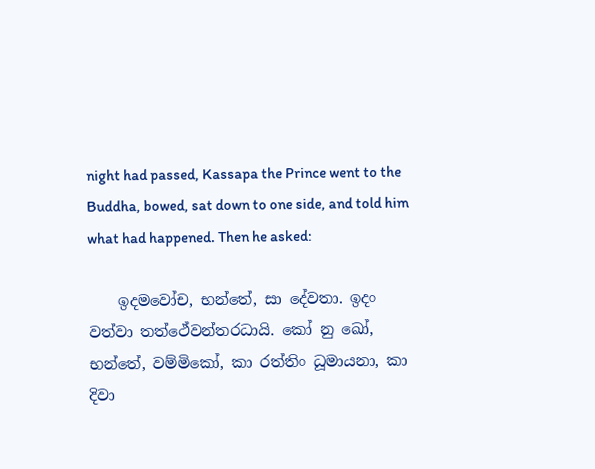night had passed, Kassapa the Prince went to the Buddha, bowed, sat down to one side, and told him what had happened. Then he asked:

    ඉදමවෝච, භන්තේ, සා දේවතා. ඉදං වත්වා තත්ථේවන්තරධායි. කෝ නු ඛෝ, භන්තේ, වම්මිකෝ, කා රත්තිං ධූමායනා, කා දිවා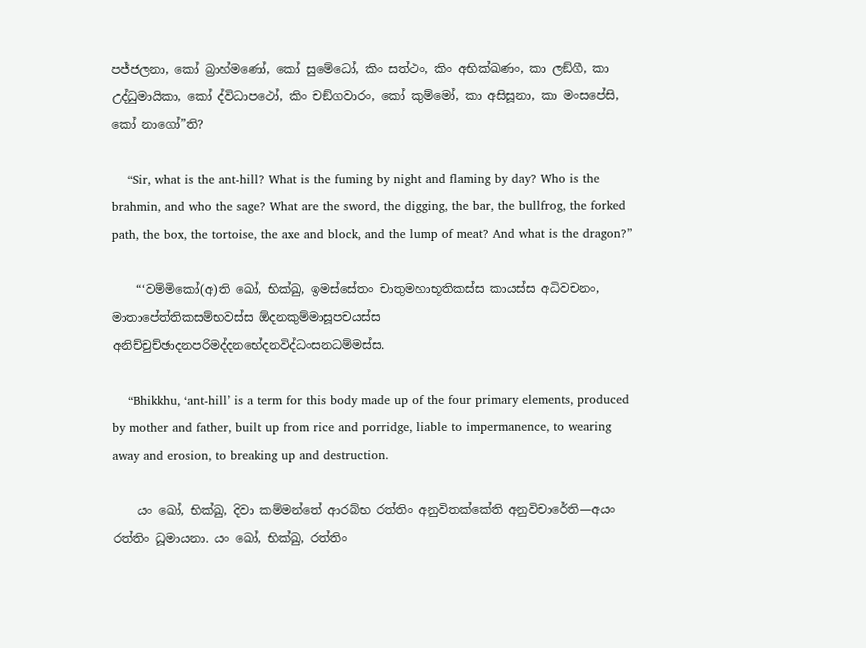පජ්ජලනා, කෝ බ්‍රාහ්මණෝ, කෝ සුමේධෝ, කිං සත්ථං, කිං අභික්ඛණං, කා ලඞ්ගී, කා උද්ධුමායිකා, කෝ ද්විධාපථෝ, කිං චඞ්ගවාරං, කෝ කුම්මෝ, කා අසිසූනා, කා මංසපේසි, කෝ නාගෝ”ති?

    “Sir, what is the ant-hill? What is the fuming by night and flaming by day? Who is the brahmin, and who the sage? What are the sword, the digging, the bar, the bullfrog, the forked path, the box, the tortoise, the axe and block, and the lump of meat? And what is the dragon?”

    “‘වම්මිකෝ(අ)ති ඛෝ, භික්ඛු, ඉමස්සේතං චාතුමහාභූතිකස්ස කායස්ස අධිවචනං, මාතාපේත්තිකසම්භවස්ස ඕදනකුම්මාසූපචයස්ස අනිච්චුච්ඡාදනපරිමද්දනභේදනවිද්ධංසනධම්මස්ස.

    “Bhikkhu, ‘ant-hill’ is a term for this body made up of the four primary elements, produced by mother and father, built up from rice and porridge, liable to impermanence, to wearing away and erosion, to breaking up and destruction.

    යං ඛෝ, භික්ඛු, දිවා කම්මන්තේ ආරබ්භ රත්තිං අනුවිතක්කේති අනුවිචාරේති—අයං රත්තිං ධූමායනා. යං ඛෝ, භික්ඛු, රත්තිං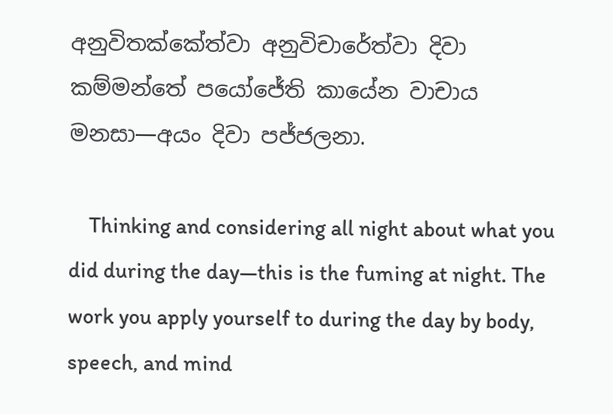අනුවිතක්කේත්වා අනුවිචාරේත්වා දිවා කම්මන්තේ පයෝජේති කායේන වාචාය මනසා—අයං දිවා පජ්ජලනා.

    Thinking and considering all night about what you did during the day—this is the fuming at night. The work you apply yourself to during the day by body, speech, and mind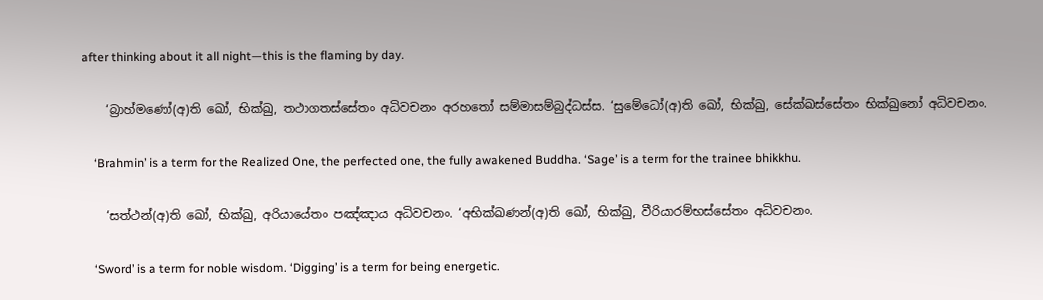after thinking about it all night—this is the flaming by day.

    ‘බ්‍රාහ්මණෝ(අ)ති ඛෝ, භික්ඛු, තථාගතස්සේතං අධිවචනං අරහතෝ සම්මාසම්බුද්ධස්ස. ‘සුමේධෝ(අ)ති ඛෝ, භික්ඛු, සේක්ඛස්සේතං භික්ඛුනෝ අධිවචනං.

    ‘Brahmin’ is a term for the Realized One, the perfected one, the fully awakened Buddha. ‘Sage’ is a term for the trainee bhikkhu.

    ‘සත්ථන්(අ)ති ඛෝ, භික්ඛු, අරියායේතං පඤ්ඤාය අධිවචනං. ‘අභික්ඛණන්(අ)ති ඛෝ, භික්ඛු, වීරියාරම්භස්සේතං අධිවචනං.

    ‘Sword’ is a term for noble wisdom. ‘Digging’ is a term for being energetic.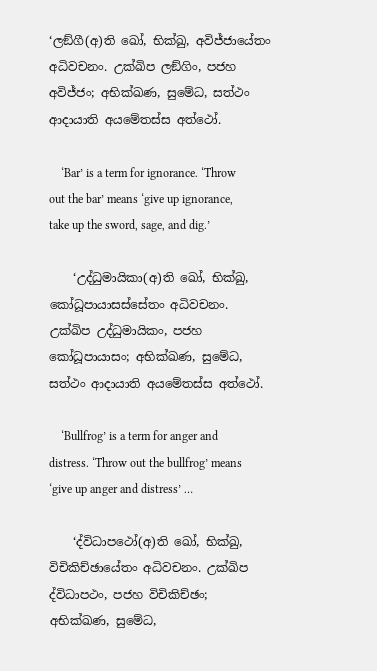‘ලඞ්ගී(අ)ති ඛෝ, භික්ඛු, අවිජ්ජායේතං අධිවචනං. උක්ඛිප ලඞ්ගිං, පජහ අවිජ්ජං; අභික්ඛණ, සුමේධ, සත්ථං ආදායාති අයමේතස්ස අත්ථෝ.

    ‘Bar’ is a term for ignorance. ‘Throw out the bar’ means ‘give up ignorance, take up the sword, sage, and dig.’

    ‘උද්ධුමායිකා(අ)ති ඛෝ, භික්ඛු, කෝධූපායාසස්සේතං අධිවචනං. උක්ඛිප උද්ධුමායිකං, පජහ කෝධූපායාසං; අභික්ඛණ, සුමේධ, සත්ථං ආදායාති අයමේතස්ස අත්ථෝ.

    ‘Bullfrog’ is a term for anger and distress. ‘Throw out the bullfrog’ means ‘give up anger and distress’ …

    ‘ද්විධාපථෝ(අ)ති ඛෝ, භික්ඛු, විචිකිච්ඡායේතං අධිවචනං. උක්ඛිප ද්විධාපථං, පජහ විචිකිච්ඡං; අභික්ඛණ, සුමේධ,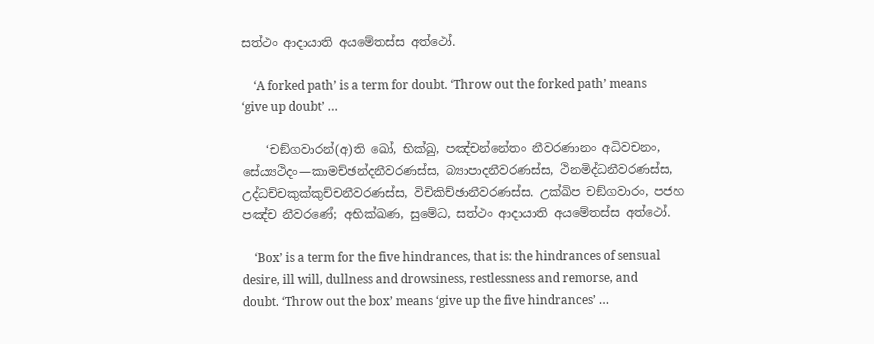සත්ථං ආදායාති අයමේතස්ස අත්ථෝ.

    ‘A forked path’ is a term for doubt. ‘Throw out the forked path’ means ‘give up doubt’ …

    ‘චඞ්ගවාරන්(අ)ති ඛෝ, භික්ඛු, පඤ්චන්නේතං නීවරණානං අධිවචනං, සේය්‍යථිදං—කාමච්ඡන්දනීවරණස්ස, බ්‍යාපාදනීවරණස්ස, ථිනමිද්ධනීවරණස්ස, උද්ධච්චකුක්කුච්චනීවරණස්ස, විචිකිච්ඡානීවරණස්ස. උක්ඛිප චඞ්ගවාරං, පජහ පඤ්ච නීවරණේ; අභික්ඛණ, සුමේධ, සත්ථං ආදායාති අයමේතස්ස අත්ථෝ.

    ‘Box’ is a term for the five hindrances, that is: the hindrances of sensual desire, ill will, dullness and drowsiness, restlessness and remorse, and doubt. ‘Throw out the box’ means ‘give up the five hindrances’ …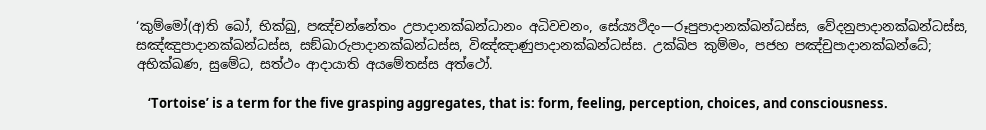‘කුම්මෝ(අ)ති ඛෝ, භික්ඛු, පඤ්චන්නේතං උපාදානක්ඛන්ධානං අධිවචනං, සේය්‍යථිදං—රූපුපාදානක්ඛන්ධස්ස, වේදනුපාදානක්ඛන්ධස්ස, සඤ්ඤුපාදානක්ඛන්ධස්ස, සඞ්ඛාරුපාදානක්ඛන්ධස්ස, විඤ්ඤාණුපාදානක්ඛන්ධස්ස. උක්ඛිප කුම්මං, පජහ පඤ්චුපාදානක්ඛන්ධේ; අභික්ඛණ, සුමේධ, සත්ථං ආදායාති අයමේතස්ස අත්ථෝ.

    ‘Tortoise’ is a term for the five grasping aggregates, that is: form, feeling, perception, choices, and consciousness.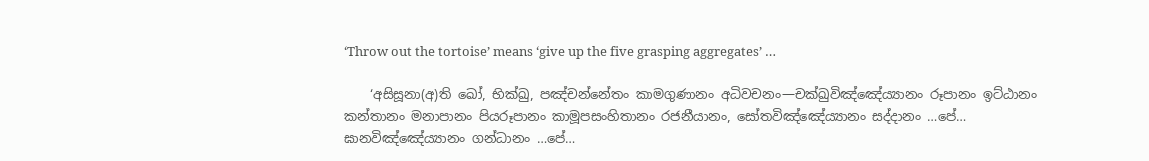‘Throw out the tortoise’ means ‘give up the five grasping aggregates’ …

    ‘අසිසූනා(අ)ති ඛෝ, භික්ඛු, පඤ්චන්නේතං කාමගුණානං අධිවචනං—චක්ඛුවිඤ්ඤේය්‍යානං රූපානං ඉට්ඨානං කන්තානං මනාපානං පියරූපානං කාමූපසංහිතානං රජනීයානං, සෝතවිඤ්ඤේය්‍යානං සද්දානං …පේ… ඝානවිඤ්ඤේය්‍යානං ගන්ධානං …පේ…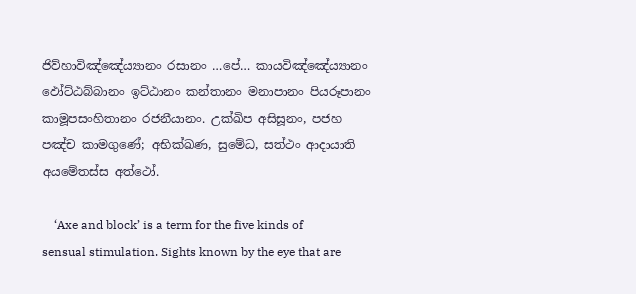ජිව්හාවිඤ්ඤේය්‍යානං රසානං …පේ… කායවිඤ්ඤේය්‍යානං ඵෝට්ඨබ්බානං ඉට්ඨානං කන්තානං මනාපානං පියරූපානං කාමූපසංහිතානං රජනීයානං. උක්ඛිප අසිසූනං, පජහ පඤ්ච කාමගුණේ; අභික්ඛණ, සුමේධ, සත්ථං ආදායාති අයමේතස්ස අත්ථෝ.

    ‘Axe and block’ is a term for the five kinds of sensual stimulation. Sights known by the eye that are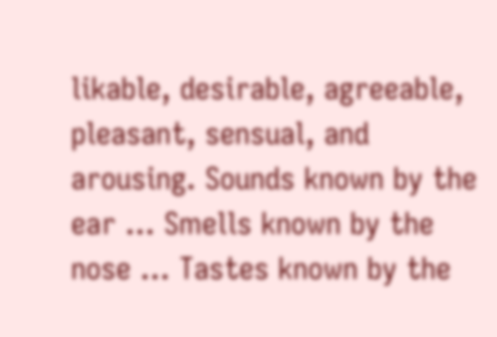likable, desirable, agreeable, pleasant, sensual, and arousing. Sounds known by the ear … Smells known by the nose … Tastes known by the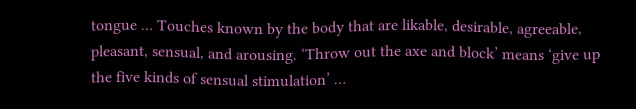tongue … Touches known by the body that are likable, desirable, agreeable, pleasant, sensual, and arousing. ‘Throw out the axe and block’ means ‘give up the five kinds of sensual stimulation’ …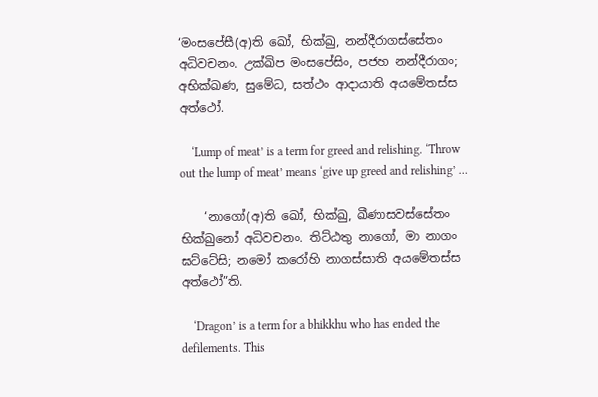‘මංසපේසී(අ)ති ඛෝ, භික්ඛු, නන්දීරාගස්සේතං අධිවචනං. උක්ඛිප මංසපේසිං, පජහ නන්දීරාගං; අභික්ඛණ, සුමේධ, සත්ථං ආදායාති අයමේතස්ස අත්ථෝ.

    ‘Lump of meat’ is a term for greed and relishing. ‘Throw out the lump of meat’ means ‘give up greed and relishing’ …

    ‘නාගෝ(අ)ති ඛෝ, භික්ඛු, ඛීණාසවස්සේතං භික්ඛුනෝ අධිවචනං. තිට්ඨතු නාගෝ, මා නාගං ඝට්ටේසි; නමෝ කරෝහි නාගස්සාති අයමේතස්ස අත්ථෝ”ති.

    ‘Dragon’ is a term for a bhikkhu who has ended the defilements. This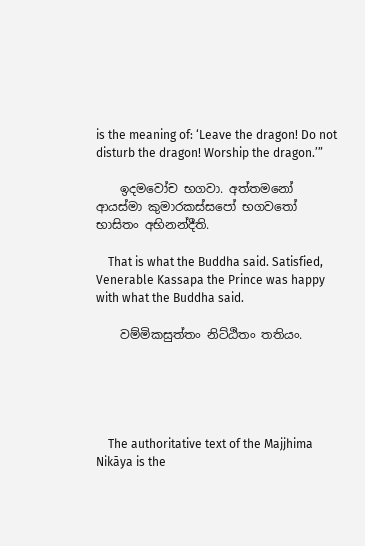is the meaning of: ‘Leave the dragon! Do not disturb the dragon! Worship the dragon.’”

    ඉදමවෝච භගවා. අත්තමනෝ ආයස්මා කුමාරකස්සපෝ භගවතෝ භාසිතං අභිනන්දීති.

    That is what the Buddha said. Satisfied, Venerable Kassapa the Prince was happy with what the Buddha said.

    වම්මිකසුත්තං නිට්ඨිතං තතියං.





    The authoritative text of the Majjhima Nikāya is the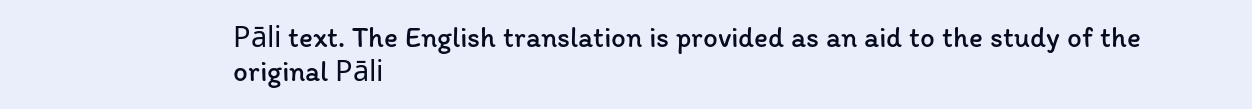Pāli text. The English translation is provided as an aid to the study of the original Pāli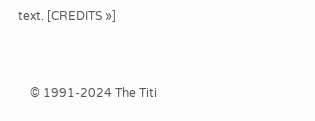text. [CREDITS »]


    © 1991-2024 The Titi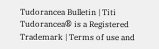Tudorancea Bulletin | Titi Tudorancea® is a Registered Trademark | Terms of use and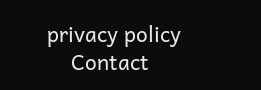privacy policy
    Contact